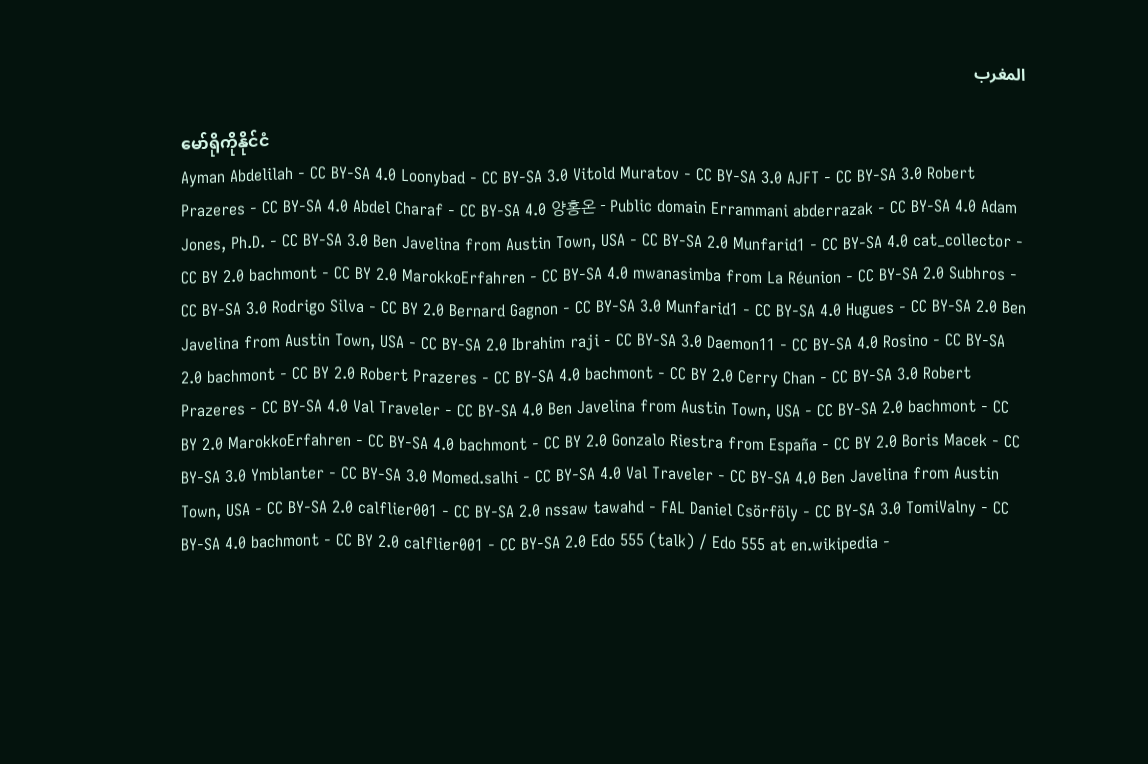المغرب

မော်ရိုကိုနိုင်ငံ
Ayman Abdelilah - CC BY-SA 4.0 Loonybad - CC BY-SA 3.0 Vitold Muratov - CC BY-SA 3.0 AJFT - CC BY-SA 3.0 Robert Prazeres - CC BY-SA 4.0 Abdel Charaf - CC BY-SA 4.0 양홍온 - Public domain Errammani abderrazak - CC BY-SA 4.0 Adam Jones, Ph.D. - CC BY-SA 3.0 Ben Javelina from Austin Town, USA - CC BY-SA 2.0 Munfarid1 - CC BY-SA 4.0 cat_collector - CC BY 2.0 bachmont - CC BY 2.0 MarokkoErfahren - CC BY-SA 4.0 mwanasimba from La Réunion - CC BY-SA 2.0 Subhros - CC BY-SA 3.0 Rodrigo Silva - CC BY 2.0 Bernard Gagnon - CC BY-SA 3.0 Munfarid1 - CC BY-SA 4.0 Hugues - CC BY-SA 2.0 Ben Javelina from Austin Town, USA - CC BY-SA 2.0 Ibrahim raji - CC BY-SA 3.0 Daemon11 - CC BY-SA 4.0 Rosino - CC BY-SA 2.0 bachmont - CC BY 2.0 Robert Prazeres - CC BY-SA 4.0 bachmont - CC BY 2.0 Cerry Chan - CC BY-SA 3.0 Robert Prazeres - CC BY-SA 4.0 Val Traveler - CC BY-SA 4.0 Ben Javelina from Austin Town, USA - CC BY-SA 2.0 bachmont - CC BY 2.0 MarokkoErfahren - CC BY-SA 4.0 bachmont - CC BY 2.0 Gonzalo Riestra from España - CC BY 2.0 Boris Macek - CC BY-SA 3.0 Ymblanter - CC BY-SA 3.0 Momed.salhi - CC BY-SA 4.0 Val Traveler - CC BY-SA 4.0 Ben Javelina from Austin Town, USA - CC BY-SA 2.0 calflier001 - CC BY-SA 2.0 nssaw tawahd - FAL Daniel Csörföly - CC BY-SA 3.0 TomiValny - CC BY-SA 4.0 bachmont - CC BY 2.0 calflier001 - CC BY-SA 2.0 Edo 555 (talk) / Edo 555 at en.wikipedia -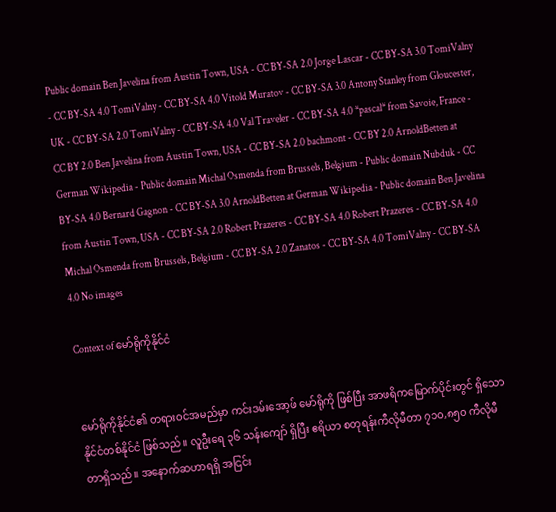Public domain Ben Javelina from Austin Town, USA - CC BY-SA 2.0 Jorge Lascar - CC BY-SA 3.0 TomiValny - CC BY-SA 4.0 TomiValny - CC BY-SA 4.0 Vitold Muratov - CC BY-SA 3.0 Antony Stanley from Gloucester, UK - CC BY-SA 2.0 TomiValny - CC BY-SA 4.0 Val Traveler - CC BY-SA 4.0 *pascal* from Savoie, France - CC BY 2.0 Ben Javelina from Austin Town, USA - CC BY-SA 2.0 bachmont - CC BY 2.0 ArnoldBetten at German Wikipedia - Public domain Michal Osmenda from Brussels, Belgium - Public domain Nubduk - CC BY-SA 4.0 Bernard Gagnon - CC BY-SA 3.0 ArnoldBetten at German Wikipedia - Public domain Ben Javelina from Austin Town, USA - CC BY-SA 2.0 Robert Prazeres - CC BY-SA 4.0 Robert Prazeres - CC BY-SA 4.0 Michal Osmenda from Brussels, Belgium - CC BY-SA 2.0 Zanatos - CC BY-SA 4.0 TomiValny - CC BY-SA 4.0 No images

Context of မော်ရိုကိုနိုင်ငံ


မော်ရိုကိုနိုင်ငံ၏ တရားဝင်အမည်မှာ ကင်းဒမ်းအော့ဖ် မော်ရိုကို ဖြစ်ပြီး အာဖရိကမြောက်ပိုင်းတွင် ရှိသော နိုင်ငံတစ်နိုင်ငံ ဖြစ်သည်။ လူဦးရေ ၃၆ သန်းကျော် ရှိပြီး ဧရိယာ စတုရန်းကီလိုမီတာ ၇၁၀,၈၅၀ ကီလိုမီတာရှိသည်။ အနောက်ဆဟာရရှိ အငြင်း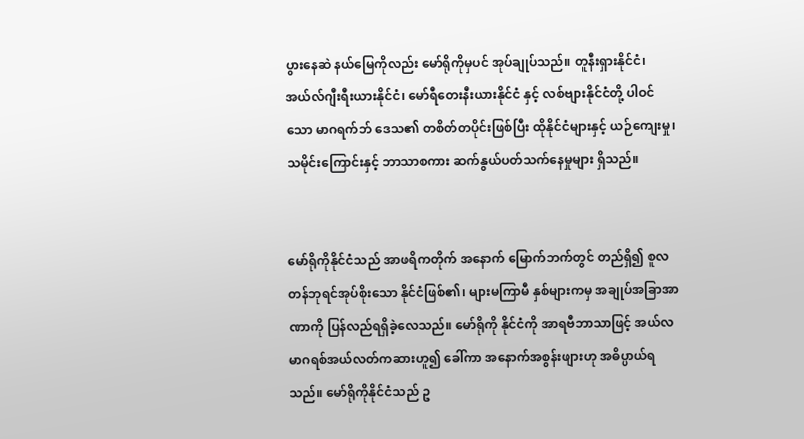ပွားနေဆဲ နယ်မြေကိုလည်း မော်ရိုကိုမှပင် အုပ်ချုပ်သည်။ တူနီးရှားနိုင်ငံ၊ အယ်လ်ဂျီးရီးယားနိုင်ငံ၊ မော်ရီတေးနီးယားနိုင်ငံ နှင့် လစ်ဗျားနိုင်ငံတို့ ပါဝင်သော မာဂရက်ဘ် ဒေသ၏ တစိတ်တပိုင်းဖြစ်ပြီး ထိုနိုင်ငံများနှင့် ယဉ်ကျေးမှု၊ သမိုင်းကြောင်းနှင့် ဘာသာစကား ဆက်နွယ်ပတ်သက်နေမှုများ ရှိသည်။


မော်ရိုကိုနိုင်ငံသည် အာဖရိကတိုက် အနောက် မြောက်ဘက်တွင် တည်ရှိ၍ စူလတန်ဘုရင်အုပ်စိုးသော နိုင်ငံဖြစ်၏၊ များမကြာမီ နှစ်များကမှ အချုပ်အခြာအာဏာကို ပြန်လည်ရရှိခဲ့လေသည်။ မော်ရိုကို နိုင်ငံကို အာရဗီဘာသာဖြင့် အယ်လမာဂရစ်အယ်လတ်ကဆားဟူ၍ ခေါ်ကာ အနောက်အစွန်းဖျားဟု အဓိပ္ပာယ်ရသည်။ မော်ရိုကိုနိုင်ငံသည် ဥ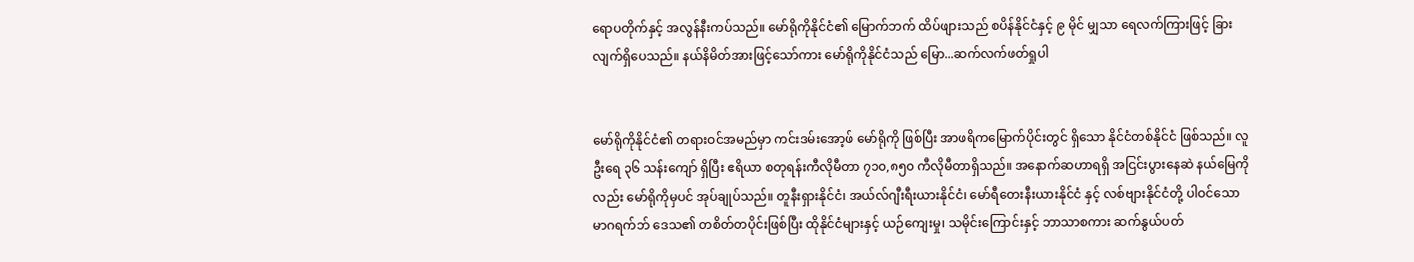ရောပတိုက်နှင့် အလွန်နီးကပ်သည်။ မော်ရိုကိုနိုင်ငံ၏ မြောက်ဘက် ထိပ်ဖျားသည် စပိန်နိုင်ငံနှင့် ၉ မိုင် မျှသာ ရေလက်ကြားဖြင့် ခြားလျက်ရှိပေသည်။ နယ်နိမိတ်အားဖြင့်သော်ကား မော်ရိုကိုနိုင်ငံသည် မြော...ဆက်လက်ဖတ်ရှုပါ


မော်ရိုကိုနိုင်ငံ၏ တရားဝင်အမည်မှာ ကင်းဒမ်းအော့ဖ် မော်ရိုကို ဖြစ်ပြီး အာဖရိကမြောက်ပိုင်းတွင် ရှိသော နိုင်ငံတစ်နိုင်ငံ ဖြစ်သည်။ လူဦးရေ ၃၆ သန်းကျော် ရှိပြီး ဧရိယာ စတုရန်းကီလိုမီတာ ၇၁၀,၈၅၀ ကီလိုမီတာရှိသည်။ အနောက်ဆဟာရရှိ အငြင်းပွားနေဆဲ နယ်မြေကိုလည်း မော်ရိုကိုမှပင် အုပ်ချုပ်သည်။ တူနီးရှားနိုင်ငံ၊ အယ်လ်ဂျီးရီးယားနိုင်ငံ၊ မော်ရီတေးနီးယားနိုင်ငံ နှင့် လစ်ဗျားနိုင်ငံတို့ ပါဝင်သော မာဂရက်ဘ် ဒေသ၏ တစိတ်တပိုင်းဖြစ်ပြီး ထိုနိုင်ငံများနှင့် ယဉ်ကျေးမှု၊ သမိုင်းကြောင်းနှင့် ဘာသာစကား ဆက်နွယ်ပတ်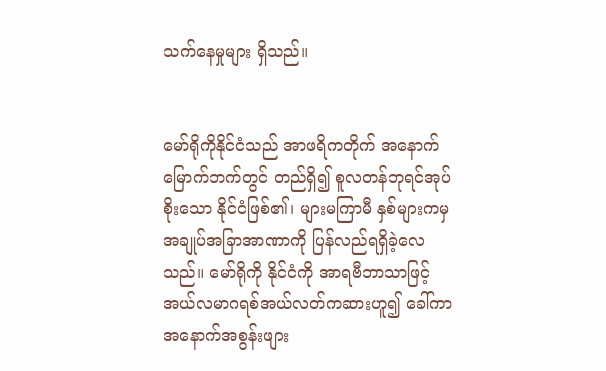သက်နေမှုများ ရှိသည်။


မော်ရိုကိုနိုင်ငံသည် အာဖရိကတိုက် အနောက် မြောက်ဘက်တွင် တည်ရှိ၍ စူလတန်ဘုရင်အုပ်စိုးသော နိုင်ငံဖြစ်၏၊ များမကြာမီ နှစ်များကမှ အချုပ်အခြာအာဏာကို ပြန်လည်ရရှိခဲ့လေသည်။ မော်ရိုကို နိုင်ငံကို အာရဗီဘာသာဖြင့် အယ်လမာဂရစ်အယ်လတ်ကဆားဟူ၍ ခေါ်ကာ အနောက်အစွန်းဖျား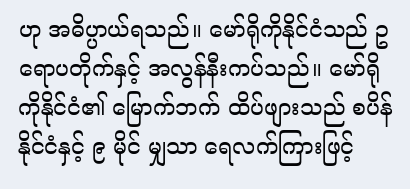ဟု အဓိပ္ပာယ်ရသည်။ မော်ရိုကိုနိုင်ငံသည် ဥရောပတိုက်နှင့် အလွန်နီးကပ်သည်။ မော်ရိုကိုနိုင်ငံ၏ မြောက်ဘက် ထိပ်ဖျားသည် စပိန်နိုင်ငံနှင့် ၉ မိုင် မျှသာ ရေလက်ကြားဖြင့်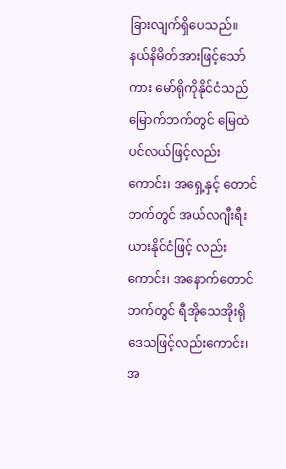ခြားလျက်ရှိပေသည်။ နယ်နိမိတ်အားဖြင့်သော်ကား မော်ရိုကိုနိုင်ငံသည် မြောက်ဘက်တွင် မြေထဲပင်လယ်ဖြင့်လည်းကောင်း၊ အရှေ့နှင့် တောင်ဘက်တွင် အယ်လဂျီးရီးယားနိုင်ငံဖြင့် လည်းကောင်း၊ အနောက်တောင်ဘက်တွင် ရီအိုသေအိုးရိုဒေသဖြင့်လည်းကောင်း၊ အ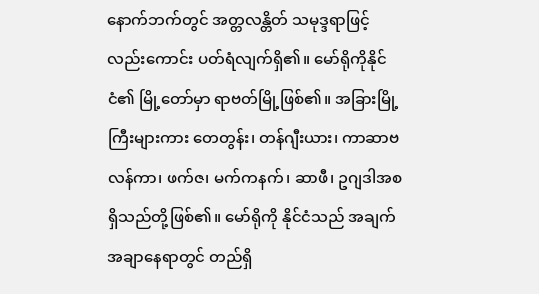နောက်ဘက်တွင် အတ္တလန္တိတ် သမုဒ္ဒရာဖြင့်လည်းကောင်း ပတ်ရံလျက်ရှိ၏။ မော်ရိုကိုနိုင်ငံ၏ မြို့တော်မှာ ရာဗတ်မြို့ဖြစ်၏။ အခြားမြို့ကြီးများကား တေတွန်း၊ တန်ဂျီးယား၊ ကာဆာဗလန်ကာ၊ ဖက်ဇ၊ မက်ကနက်၊ ဆာဖီ၊ ဥဂျဒါအစရှိသည်တို့ဖြစ်၏။ မော်ရိုကို နိုင်ငံသည် အချက်အချာနေရာတွင် တည်ရှိ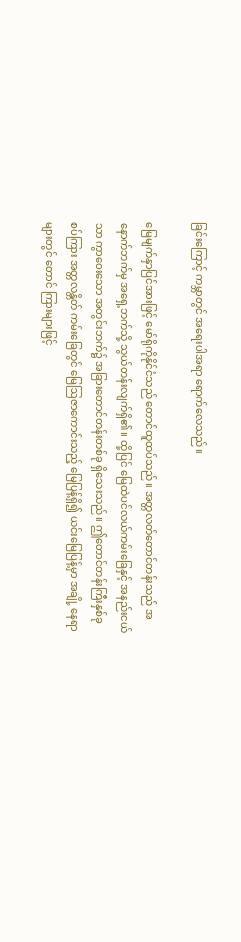ခြင်းကြောင့် ကမ္ဘာတွင် အရေးပါအရာ ရောက်လေသည်။

မြေမျက်နှာပြင်အားဖြင့် မော်ရိုကိုနိုင်ငံသည် တောင်ထူထပ်သည်။ အတ္တလတ်တောင်တန်းသည် အနောက်ဘက်မှ အရှေ့ဘက်သို့ သွယ်တန်းလျက်ရှိ၏။ ထို့ပြင် မြေထဲပင်လယ်ကမ်းခြေနှင့် အနည်းငယ်သာ ကွာဝေးသော အတွင်းဘက်၌ အခြားတောင်တန်းတစ်ခု ရှိသေးသည်။ ဤတောင်တန်းကြီးနှစ်ခု စပ်ကြား အတ္တလန္တိတ် ကမ်းခြေတွင် မြေဩဇာကောင်းသည့် မြေပြန့်ရှိ၍ ယင်းမြေပြန့်မှာ အချို့ နေရာများတွင် တောင် ကြားများဖြင့်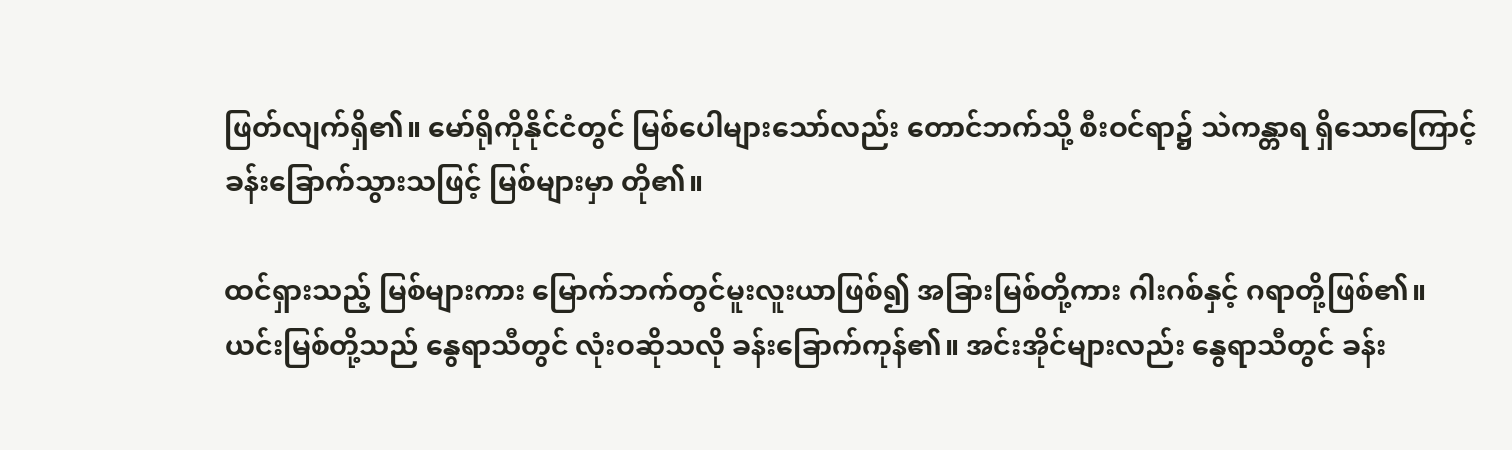ဖြတ်လျက်ရှိ၏။ မော်ရိုကိုနိုင်ငံတွင် မြစ်ပေါများသော်လည်း တောင်ဘက်သို့ စီးဝင်ရာ၌ သဲကန္တာရ ရှိသောကြောင့် ခန်းခြောက်သွားသဖြင့် မြစ်များမှာ တို၏။

ထင်ရှားသည့် မြစ်များကား မြောက်ဘက်တွင်မူးလူးယာဖြစ်၍ အခြားမြစ်တို့ကား ဂါးဂစ်နှင့် ဂရာတို့ဖြစ်၏။ ယင်းမြစ်တို့သည် နွေရာသီတွင် လုံးဝဆိုသလို ခန်းခြောက်ကုန်၏။ အင်းအိုင်များလည်း နွေရာသီတွင် ခန်း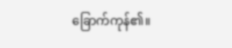ခြောက်ကုန်၏။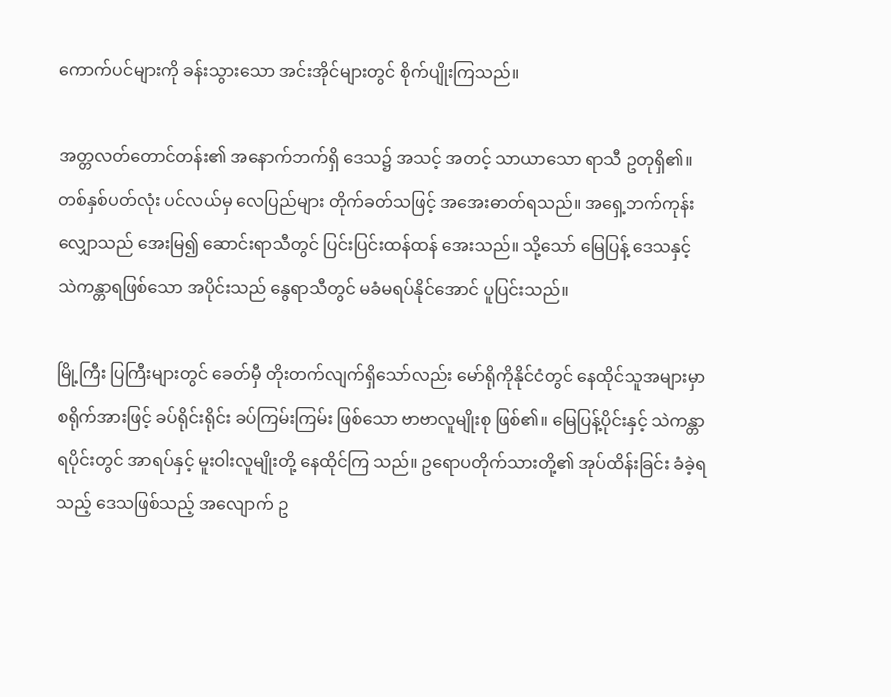ကောက်ပင်များကို ခန်းသွားသော အင်းအိုင်များတွင် စိုက်ပျိုးကြသည်။

အတ္တလတ်တောင်တန်း၏ အနောက်ဘက်ရှိ ဒေသ၌ အသင့် အတင့် သာယာသော ရာသီ ဥတုရှိ၏။ တစ်နှစ်ပတ်လုံး ပင်လယ်မှ လေပြည်များ တိုက်ခတ်သဖြင့် အအေးဓာတ်ရသည်။ အရှေ့ဘက်ကုန်းလျှောသည် အေးမြ၍ ဆောင်းရာသီတွင် ပြင်းပြင်းထန်ထန် အေးသည်။ သို့သော် မြေပြန့် ဒေသနှင့် သဲကန္တာရဖြစ်သော အပိုင်းသည် နွေရာသီတွင် မခံမရပ်နိုင်အောင် ပူပြင်းသည်။

မြို့ကြီး ပြကြီးများတွင် ခေတ်မှီ တိုးတက်လျက်ရှိသော်လည်း မော်ရိုကိုနိုင်ငံတွင် နေထိုင်သူအများမှာ စရိုက်အားဖြင့် ခပ်ရိုင်းရိုင်း ခပ်ကြမ်းကြမ်း ဖြစ်သော ဗာဗာလူမျိုးစု ဖြစ်၏။ မြေပြန့်ပိုင်းနှင့် သဲကန္တာရပိုင်းတွင် အာရပ်နှင့် မူးဝါးလူမျိုးတို့ နေထိုင်ကြ သည်။ ဥရောပတိုက်သားတို့၏ အုပ်ထိန်းခြင်း ခံခဲ့ရသည့် ဒေသဖြစ်သည့် အလျောက် ဥ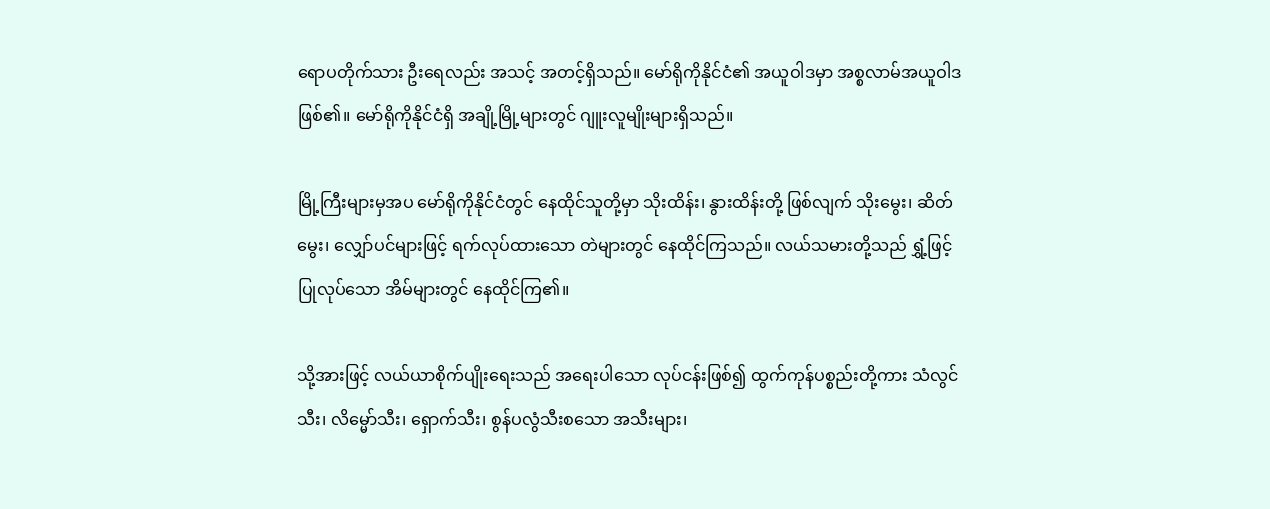ရောပတိုက်သား ဦးရေလည်း အသင့် အတင့်ရှိသည်။ မော်ရိုကိုနိုင်ငံ၏ အယူဝါဒမှာ အစ္စလာမ်အယူဝါဒဖြစ်၏။ မော်ရိုကိုနိုင်ငံရှိ အချို့မြို့များတွင် ဂျူးလူမျိုးများရှိသည်။

မြို့ကြီးများမှအပ မော်ရိုကိုနိုင်ငံတွင် နေထိုင်သူတို့မှာ သိုးထိန်း၊ နွားထိန်းတို့ ဖြစ်လျက် သိုးမွေး၊ ဆိတ်မွေး၊ လျှော်ပင်များဖြင့် ရက်လုပ်ထားသော တဲများတွင် နေထိုင်ကြသည်။ လယ်သမားတို့သည် ရွှံ့ဖြင့် ပြုလုပ်သော အိမ်များတွင် နေထိုင်ကြ၏။

သို့အားဖြင့် လယ်ယာစိုက်ပျိုးရေးသည် အရေးပါသော လုပ်ငန်းဖြစ်၍ ထွက်ကုန်ပစ္စည်းတို့ကား သံလွင်သီး၊ လိမ္မော်သီး၊ ရှောက်သီး၊ စွန်ပလွံသီးစသော အသီးများ၊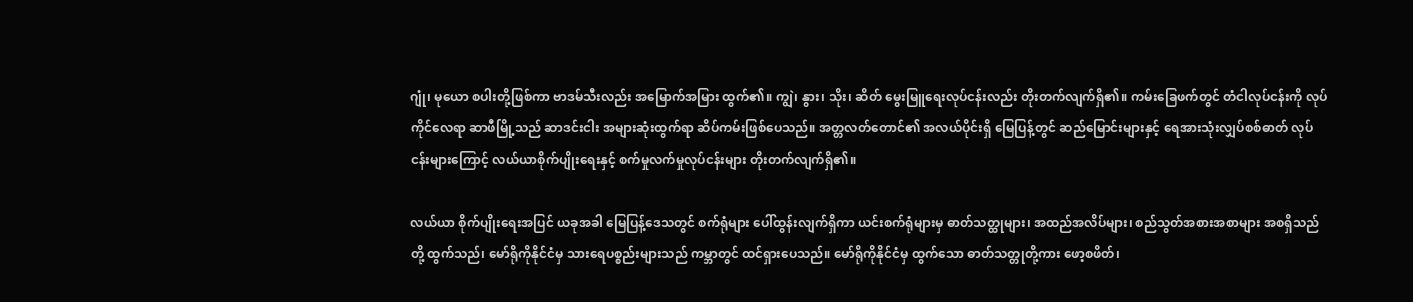ဂျုံ၊ မုယော စပါးတို့ဖြစ်ကာ ဗာဒမ်သီးလည်း အမြောက်အမြား ထွက်၏။ ကျွဲ၊ နွား၊ သိုး၊ ဆိတ် မွေးမြူရေးလုပ်ငန်းလည်း တိုးတက်လျက်ရှိ၏။ ကမ်းခြေဖက်တွင် တံငါလုပ်ငန်းကို လုပ်ကိုင်လေရာ ဆာဖီမြို့သည် ဆာဒင်းငါး အများဆုံးထွက်ရာ ဆိပ်ကမ်းဖြစ်ပေသည်။ အတ္တလတ်တောင်၏ အလယ်ပိုင်းရှိ မြေပြန့်တွင် ဆည်မြောင်းများနှင့် ရေအားသုံးလျှပ်စစ်ဓာတ် လုပ်ငန်းများကြောင့် လယ်ယာစိုက်ပျိုးရေးနှင့် စက်မှုလက်မှုလုပ်ငန်းများ တိုးတက်လျက်ရှိ၏။

လယ်ယာ စိုက်ပျိုးရေးအပြင် ယခုအခါ မြေပြန့်ဒေသတွင် စက်ရုံများ ပေါ်ထွန်းလျက်ရှိကာ ယင်းစက်ရုံများမှ ဓာတ်သတ္ထုများ၊ အထည်အလိပ်များ၊ စည်သွတ်အစားအစာများ အစရှိသည်တို့ ထွက်သည်၊ မော်ရိုကိုနိုင်ငံမှ သားရေပစ္စည်းများသည် ကမ္ဘာတွင် ထင်ရှားပေသည်။ မော်ရိုကိုနိုင်ငံမှ ထွက်သော ဓာတ်သတ္တုတို့ကား ဖော့စဖိတ်၊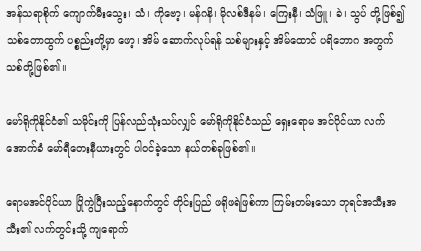အန်သရာစိုက် ကျောက်မီးသွေး၊ သံ၊ ကိုဗော့၊ မန်ဂနိ၊ မိုလစ်ဒီနမ်၊ ကြေးနီ၊ သံဖြူ၊ ခဲ၊ သွပ် တို့ဖြစ်၍ သစ်တောထွက် ပစ္စည်းတို့မှာ ဖော့၊ အိမ် ဆောက်လုပ်ရန် သစ်များနှင့် အိမ်ထောင် ပရိဘောဂ အတွက် သစ်တို့ဖြစ်၏။

မော်ရိုကိုနိုင်ငံ၏ သမိုင်းကို ပြန်လည်သုံးသပ်လျှင် မော်ရိုကိုနိုင်ငံသည် ရှေးရောမ အင်ပိုင်ယာ လက်အောက်ခံ မော်ရီတေးနီယားတွင် ပါဝင်ခဲ့သော နယ်တစ်ခုဖြစ်၏။

ရောမအင်ပိုင်ယာ ပြိုကွဲပြီးသည့်နောက်တွင် တိုင်းပြည် ဖရိုဖရဲဖြစ်ကာ ကြမ်းတမ်းသော ဘုရင်အသီးအသီး၏ လက်တွင်းသို့ ကျရောက်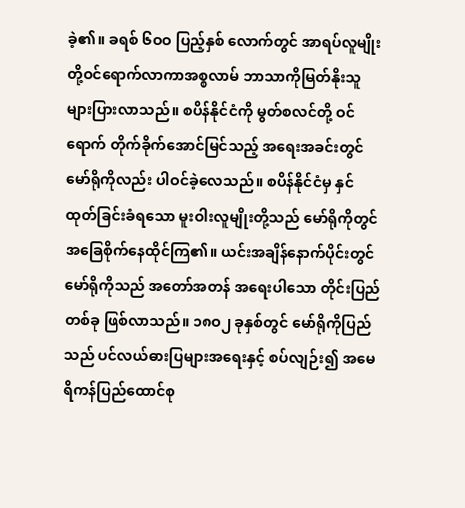ခဲ့၏။ ခရစ် ၆ဝဝ ပြည့်နှစ် လောက်တွင် အာရပ်လူမျိုးတို့ဝင်ရောက်လာကာအစ္စလာမ် ဘာသာကိုမြတ်နိုးသူများပြားလာသည်။ စပိန်နိုင်ငံကို မွတ်စလင်တို့ ဝင်ရောက် တိုက်ခိုက်အောင်မြင်သည့် အရေးအခင်းတွင် မော်ရိုကိုလည်း ပါဝင်ခဲ့လေသည်။ စပိန်နိုင်ငံမှ နှင်ထုတ်ခြင်းခံရသော မူးဝါးလူမျိုးတို့သည် မော်ရိုကိုတွင် အခြေစိုက်နေထိုင်ကြ၏။ ယင်းအချိန်နောက်ပိုင်းတွင် မော်ရိုကိုသည် အတော်အတန် အရေးပါသော တိုင်းပြည်တစ်ခု ဖြစ်လာသည်။ ၁၈ဝ၂ ခုနှစ်တွင် မော်ရိုကိုပြည်သည် ပင်လယ်ဓားပြများအရေးနှင့် စပ်လျဉ်း၍ အမေရိကန်ပြည်ထောင်စု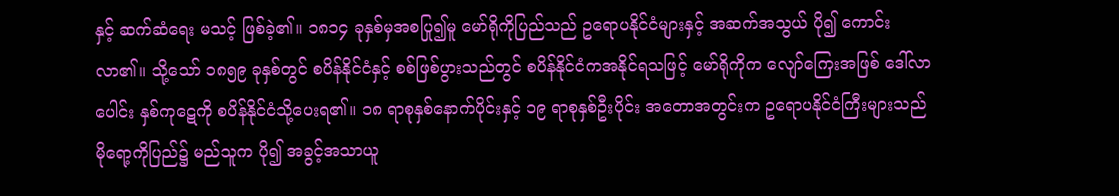နှင့် ဆက်ဆံရေး မသင့် ဖြစ်ခဲ့၏။ ၁၈၁၄ ခုနှစ်မှအစပြု၍မူ မော်ရိုကိုပြည်သည် ဥရောပနိုင်ငံများနှင့် အဆက်အသွယ် ပို၍ ကောင်းလာ၏။ သို့သော် ၁၈၅၉ ခုနှစ်တွင် စပိန်နိုင်ငံနှင့် စစ်ဖြစ်ပွားသည်တွင် စပိန်နိုင်ငံကအနိုင်ရသဖြင့် မော်ရိုကိုက လျော်ကြေးအဖြစ် ဒေါ်လာပေါင်း နှစ်ကုဋေကို စပိန်နိုင်ငံသို့ပေးရ၏။ ၁၈ ရာစုနှစ်နောက်ပိုင်းနှင့် ၁၉ ရာစုနှစ်ဦးပိုင်း အတောအတွင်းက ဥရောပနိုင်ငံကြီးများသည် မိုရော့ကိုပြည်၌ မည်သူက ပို၍ အခွင့်အသာယူ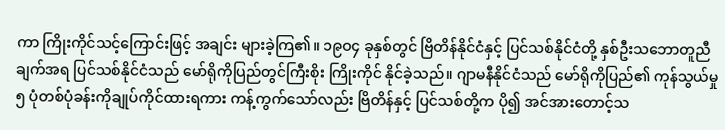ကာ ကြိုးကိုင်သင့်ကြောင်းဖြင့် အချင်း များခဲ့ကြ၏။ ၁၉ဝ၄ ခုနှစ်တွင် ဗြိတိန်နိုင်ငံနှင့် ပြင်သစ်နိုင်ငံတို့ နှစ်ဦးသဘောတူညီချက်အရ ပြင်သစ်နိုင်ငံသည် မော်ရိုကိုပြည်တွင်ကြီးစိုး ကြိုးကိုင် နိုင်ခဲ့သည်။ ဂျာမနီနိုင်ငံသည် မော်ရိုကိုပြည်၏ ကုန်သွယ်မှု ၅ ပုံတစ်ပုံခန်းကိုချုပ်ကိုင်ထားရကား ကန့်ကွက်သော်လည်း ဗြိတိန်နှင့် ပြင်သစ်တို့က ပို၍ အင်အားတောင့်သ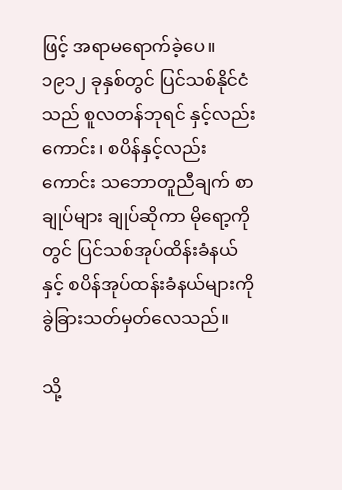ဖြင့် အရာမရောက်ခဲ့ပေ။ ၁၉၁၂ ခုနှစ်တွင် ပြင်သစ်နိုင်ငံသည် စူလတန်ဘုရင် နှင့်လည်းကောင်း၊ စပိန်နှင့်လည်းကောင်း သဘောတူညီချက် စာချုပ်များ ချုပ်ဆိုကာ မိုရော့ကိုတွင် ပြင်သစ်အုပ်ထိန်းခံနယ်နှင့် စပိန်အုပ်ထန်းခံနယ်များကို ခွဲခြားသတ်မှတ်လေသည်။

သို့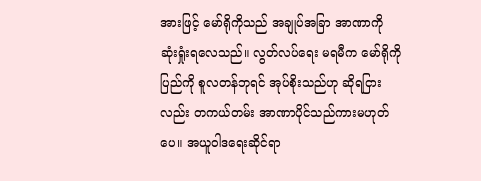အားဖြင့် မော်ရိုကိုသည် အချုပ်အခြာ အာဏာကို ဆုံးရှုံးရလေသည်။ လွတ်လပ်ရေး မရမီက မော်ရိုကိုပြည်ကို စူလတန်ဘုရင် အုပ်စိုးသည်ဟု ဆိုရငြားလည်း တကယ်တမ်း အာဏာပိုင်သည်ကားမဟုတ်ပေ။ အယူဝါဒရေးဆိုင်ရာ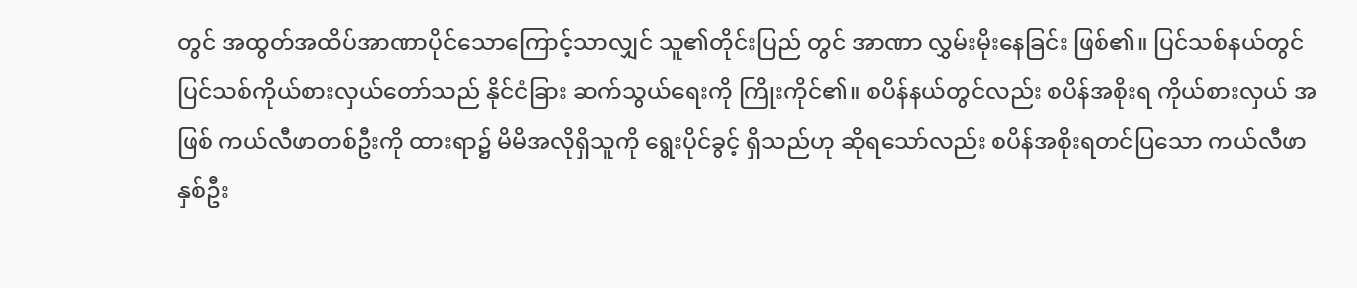တွင် အထွတ်အထိပ်အာဏာပိုင်သောကြောင့်သာလျှင် သူ၏တိုင်းပြည် တွင် အာဏာ လွှမ်းမိုးနေခြင်း ဖြစ်၏။ ပြင်သစ်နယ်တွင် ပြင်သစ်ကိုယ်စားလှယ်တော်သည် နိုင်ငံခြား ဆက်သွယ်ရေးကို ကြိုးကိုင်၏။ စပိန်နယ်တွင်လည်း စပိန်အစိုးရ ကိုယ်စားလှယ် အဖြစ် ကယ်လီဖာတစ်ဦးကို ထားရာ၌ မိမိအလိုရှိသူကို ရွေးပိုင်ခွင့် ရှိသည်ဟု ဆိုရသော်လည်း စပိန်အစိုးရတင်ပြသော ကယ်လီဖာနှစ်ဦး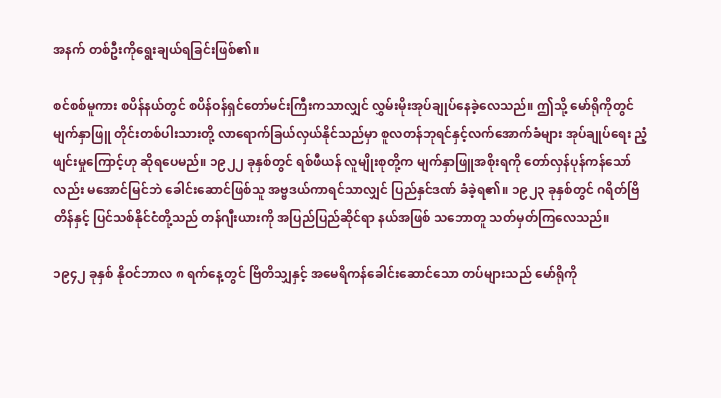အနက် တစ်ဦးကိုရွေးချယ်ရခြင်းဖြစ်၏။

စင်စစ်မူကား စပိန်နယ်တွင် စပိန်ဝန်ရှင်တော်မင်းကြီးကသာလျှင် လွှမ်းမိုးအုပ်ချုပ်နေခဲ့လေသည်။ ဤသို့ မော်ရိုကိုတွင် မျက်နှာဖြူ တိုင်းတစ်ပါးသားတို့ လာရောက်ခြယ်လှယ်နိုင်သည်မှာ စူလတန်ဘုရင်နှင့်လက်အောက်ခံများ အုပ်ချုပ်ရေး ညံ့ဖျင်းမှုကြောင့်ဟု ဆိုရပေမည်။ ၁၉၂၂ ခုနှစ်တွင် ရစ်ဖီယန် လူမျိုးစုတို့က မျက်နှာဖြူအစိုးရကို တော်လှန်ပုန်ကန်သော်လည်း မအောင်မြင်ဘဲ ခေါင်းဆောင်ဖြစ်သူ အဗ္ဗဒယ်ကာရင်သာလျှင် ပြည်နှင်ဒဏ် ခံခဲ့ရ၏။ ၁၉၂၃ ခုနှစ်တွင် ဂရိတ်ဗြိတိန်နှင့် ပြင်သစ်နိုင်ငံတို့သည် တန်ဂျီးယားကို အပြည်ပြည်ဆိုင်ရာ နယ်အဖြစ် သဘောတူ သတ်မှတ်ကြလေသည်။

၁၉၄၂ ခုနှစ် နိုဝင်ဘာလ ၈ ရက်နေ့တွင် ဗြိတိသျှနှင့် အမေရိကန်ခေါင်းဆောင်သော တပ်များသည် မော်ရိုကို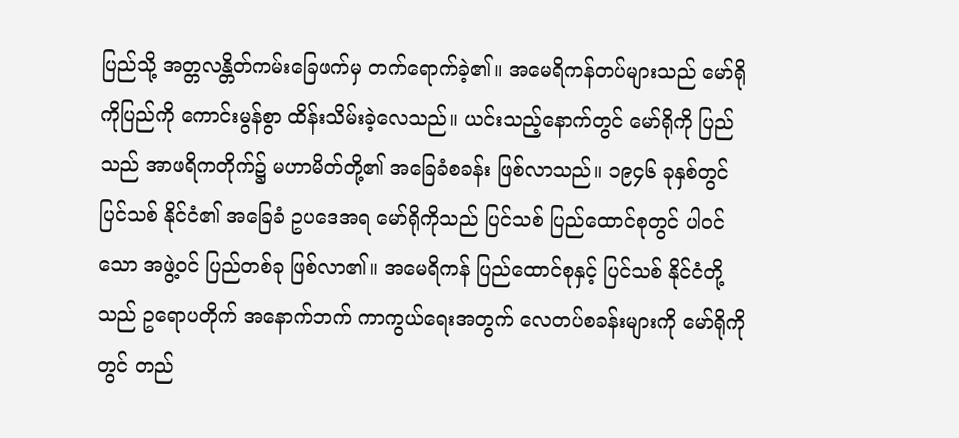ပြည်သို့ အတ္တလန္တိတ်ကမ်းခြေဖက်မှ တက်ရောက်ခဲ့၏။ အမေရိကန်တပ်များသည် မော်ရိုကိုပြည်ကို ကောင်းမွန်စွာ ထိန်းသိမ်းခဲ့လေသည်။ ယင်းသည့်နောက်တွင် မော်ရိုကို ပြည်သည် အာဖရိကတိုက်၌ မဟာမိတ်တို့၏ အခြေခံစခန်း ဖြစ်လာသည်။ ၁၉၄၆ ခုနှစ်တွင် ပြင်သစ် နိုင်ငံ၏ အခြေခံ ဥပဒေအရ မော်ရိုကိုသည် ပြင်သစ် ပြည်ထောင်စုတွင် ပါဝင်သော အဖွဲ့ဝင် ပြည်တစ်ခု ဖြစ်လာ၏။ အမေရိကန် ပြည်ထောင်စုနှင့် ပြင်သစ် နိုင်ငံတို့သည် ဥရောပတိုက် အနောက်ဘက် ကာကွယ်ရေးအတွက် လေတပ်စခန်းများကို မော်ရိုကိုတွင် တည်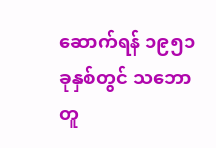ဆောက်ရန် ၁၉၅၁ ခုနှစ်တွင် သဘောတူ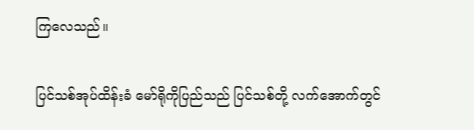ကြလေသည်။

ပြင်သစ်အုပ်ထိန်းခံ မော်ရိုကိုပြည်သည် ပြင်သစ်တို့ လက်အောက်တွင်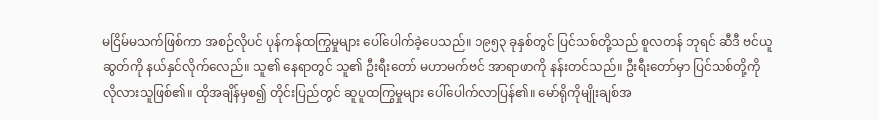မငြိမ်မသက်ဖြစ်ကာ အစဉ်လိုပင် ပုန်ကန်ထကြွမှုများ ပေါ်ပေါက်ခဲ့ပေသည်။ ၁၉၅၃ ခုနှစ်တွင် ပြင်သစ်တို့သည် စူလတန် ဘုရင် ဆီဒီ ဗင်ယူဆွတ်ကို နယ်နှင်လိုက်လေည်။ သူ၏ နေရာတွင် သူ၏ ဦးရီးတော် မဟာမက်ဗင် အာရာဖာကို နန်းတင်သည်။ ဦးရီးတော်မှာ ပြင်သစ်တို့ကို လိုလားသူဖြစ်၏။ ထိုအချိန်မှစ၍ တိုင်းပြည်တွင် ဆူပူထကြွမှုများ ပေါ်ပေါက်လာပြန်၏။ မော်ရိုကိုမျိုးချစ်အ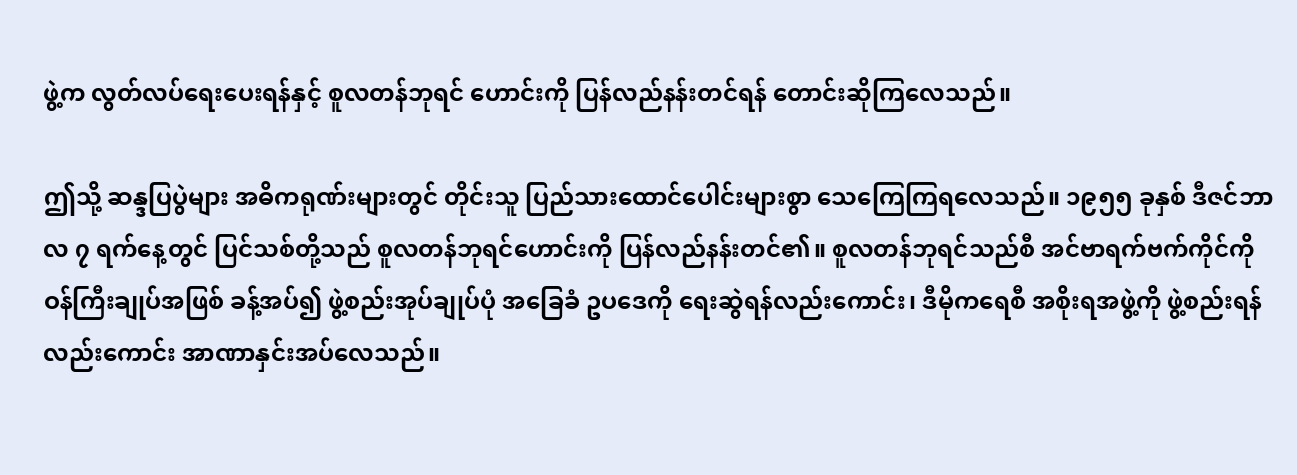ဖွဲ့က လွတ်လပ်ရေးပေးရန်နှင့် စူလတန်ဘုရင် ဟောင်းကို ပြန်လည်နန်းတင်ရန် တောင်းဆိုကြလေသည်။

ဤသို့ ဆန္ဒပြပွဲများ အဓိကရုဏ်းများတွင် တိုင်းသူ ပြည်သားထောင်ပေါင်းများစွာ သေကြေကြရလေသည်။ ၁၉၅၅ ခုနှစ် ဒီဇင်ဘာလ ၇ ရက်နေ့တွင် ပြင်သစ်တို့သည် စူလတန်ဘုရင်ဟောင်းကို ပြန်လည်နန်းတင်၏။ စူလတန်ဘုရင်သည်စီ အင်ဗာရက်ဗက်ကိုင်ကို ဝန်ကြီးချုပ်အဖြစ် ခန့်အပ်၍ ဖွဲ့စည်းအုပ်ချုပ်ပုံ အခြေခံ ဥပဒေကို ရေးဆွဲရန်လည်းကောင်း၊ ဒီမိုကရေစီ အစိုးရအဖွဲ့ကို ဖွဲ့စည်းရန်လည်းကောင်း အာဏာနှင်းအပ်လေသည်။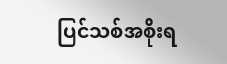ပြင်သစ်အစိုးရ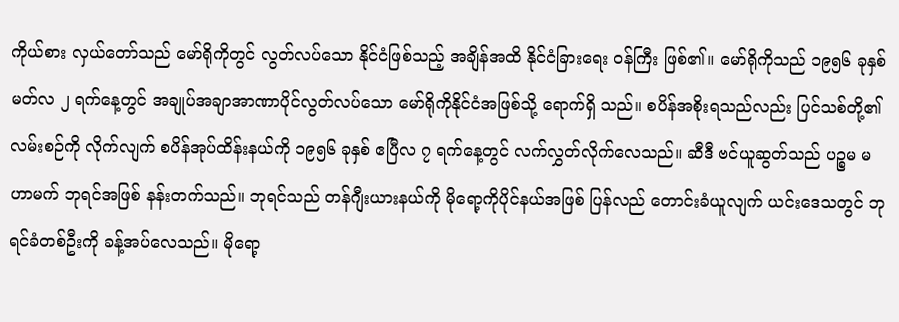ကိုယ်စား လှယ်တော်သည် မော်ရိုကိုတွင် လွတ်လပ်သော နိုင်ငံဖြစ်သည့် အချိန်အထိ နိုင်ငံခြားရေး ဝန်ကြီး ဖြစ်၏။ မော်ရိုကိုသည် ၁၉၅၆ ခုနှစ် မတ်လ ၂ ရက်နေ့တွင် အချုပ်အချာအာဏာပိုင်လွတ်လပ်သော မော်ရိုကိုနိုင်ငံအဖြစ်သို့ ရောက်ရှိ သည်။ စပိန်အစိုးရသည်လည်း ပြင်သစ်တို့၏ လမ်းစဉ်ကို လိုက်လျက် စပိန်အုပ်ထိန်းနယ်ကို ၁၉၅၆ ခုနှစ် ဧပြီလ ၇ ရက်နေ့တွင် လက်လွှတ်လိုက်လေသည်။ ဆီဒီ ဗင်ယူဆွတ်သည် ပဉ္စမ မဟာမက် ဘုရင်အဖြစ် နန်းတက်သည်။ ဘုရင်သည် တန်ဂျီးယားနယ်ကို မိုရော့ကိုပိုင်နယ်အဖြစ် ပြန်လည် တောင်းခံယူလျက် ယင်းဒေသတွင် ဘုရင်ခံတစ်ဦးကို ခန့်အပ်လေသည်။ မိုရော့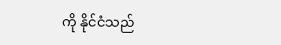ကို နိုင်ငံသည်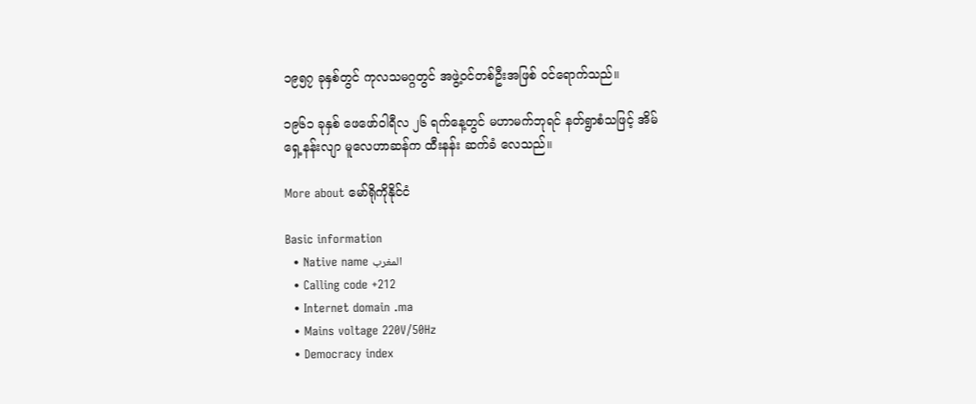၁၉၅၇ ခုနှစ်တွင် ကုလသမဂ္ဂတွင် အဖွဲ့ဝင်တစ်ဦးအဖြစ် ဝင်ရောက်သည်။

၁၉၆၁ ခုနှစ် ဖေဖော်ဝါရီလ ၂၆ ရက်နေ့တွင် မဟာမက်ဘုရင် နတ်ရွာစံသဖြင့် အိမ်ရှေ့နန်းလျာ မူလေဟာဆန်က ထီးနန်း ဆက်ခံ လေသည်။

More about မော်ရိုကိုနိုင်ငံ

Basic information
  • Native name المغرب
  • Calling code +212
  • Internet domain .ma
  • Mains voltage 220V/50Hz
  • Democracy index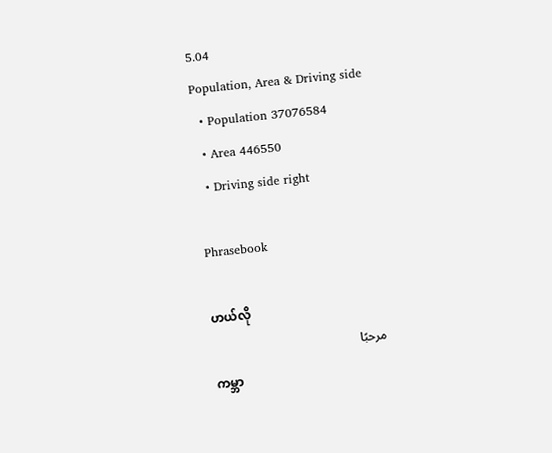5.04
Population, Area & Driving side
  • Population 37076584
  • Area 446550
  • Driving side right

Phrasebook

ဟယ်လို
مرحبًا
ကမ္ဘာ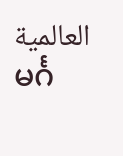العالمية
မင်္ဂ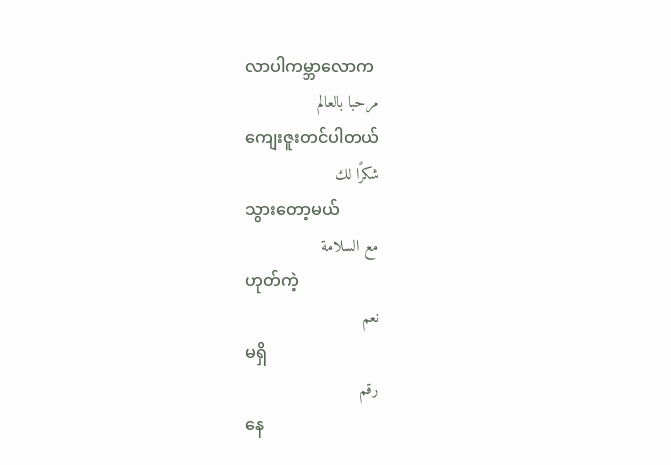လာပါကမ္ဘာလောက
مرحبا بالعالم
ကျေးဇူးတင်ပါတယ်
شكرًا لك
သွားတော့မယ်
مع السلامة
ဟုတ်ကဲ့
نعم
မရှိ
رقم
နေ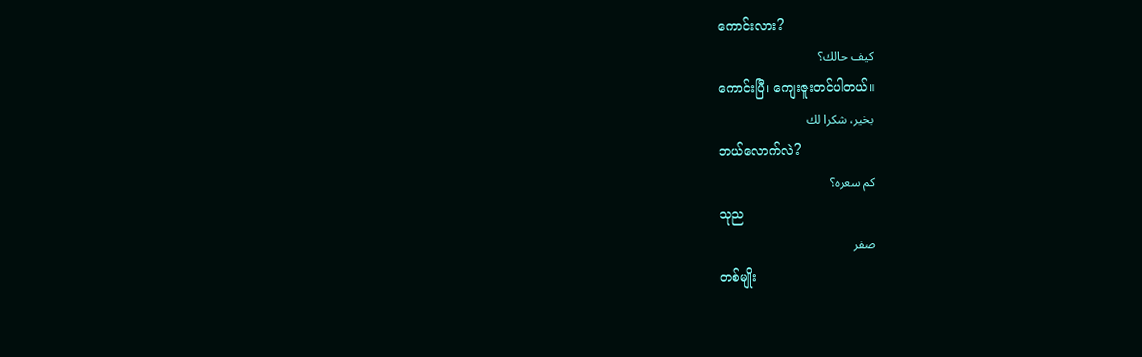ကောင်းလား?
كيف حالك؟
ကောင်းပြီ၊ ကျေးဇူးတင်ပါတယ်။
بخير، شكرا لك
ဘယ်လောက်လဲ?
كم سعره؟
သုည
صفر
တစ်မျိုး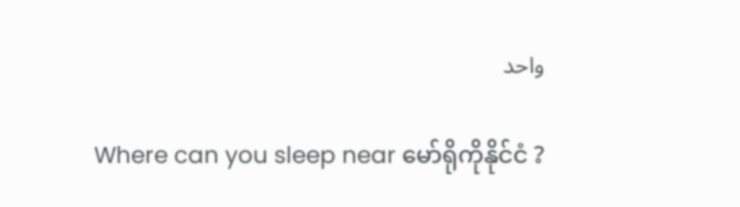واحد

Where can you sleep near မော်ရိုကိုနိုင်ငံ ?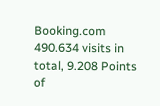Booking.com
490.634 visits in total, 9.208 Points of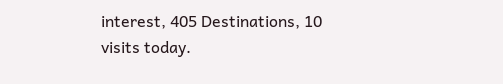interest, 405 Destinations, 10 visits today.